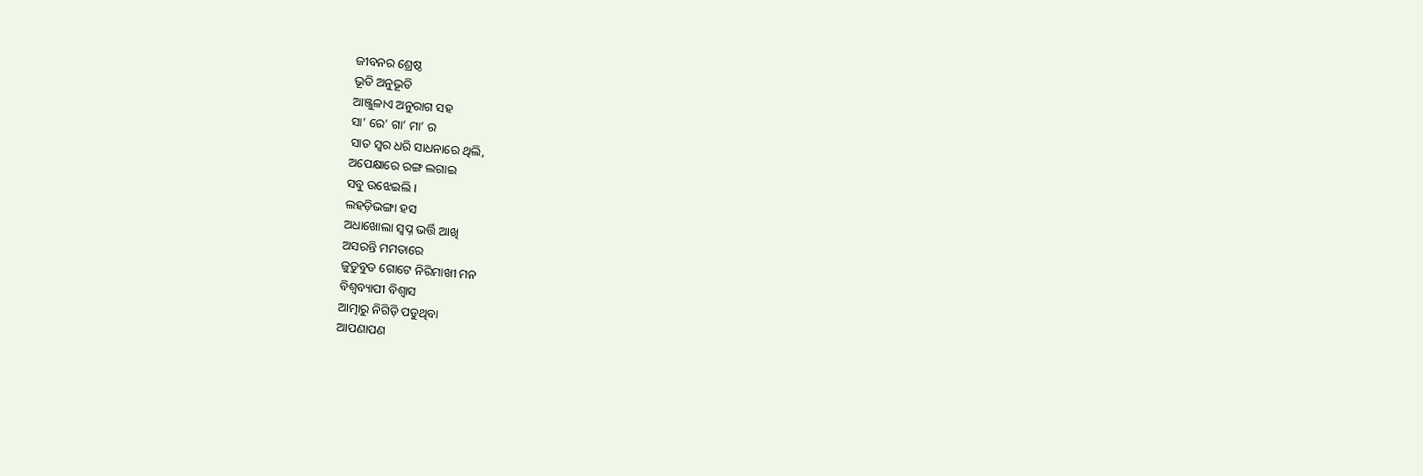ଜୀବନର ଶ୍ରେଷ୍ଠ
ଭୂତି ଅନୁଭୂତି
ଆଞ୍ଜୁଳାଏ ଅନୁରାଗ ସହ
ସା’ ରେ’ ଗା’ ମା’ ର
ସାତ ସ୍ୱର ଧରି ସାଧନାରେ ଥିଲି,
ଅପେକ୍ଷାରେ ରଙ୍ଗ ଲଗାଇ
ସବୁ ଉଝେଇଲି ।
ଲହଡ଼ିଭଙ୍ଗା ହସ
ଅଧାଖୋଲା ସ୍ୱପ୍ନ ଭର୍ତ୍ତି ଆଖି
ଅସରନ୍ତି ମମତାରେ
ଜୁଡୁବୁଡ ଗୋଟେ ନିରିମାଖୀ ମନ
ବିଶ୍ୱବ୍ୟାପୀ ବିଶ୍ୱାସ
ଆତ୍ମାରୁ ନିଗିଡ଼ି ପଡୁଥିବା
ଆପଣାପଣ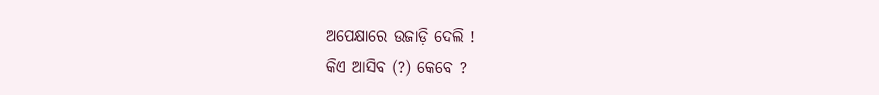ଅପେକ୍ଷାରେ ଉଜାଡ଼ି ଦେଲି !
କିଏ ଆସିବ (?) କେବେ ?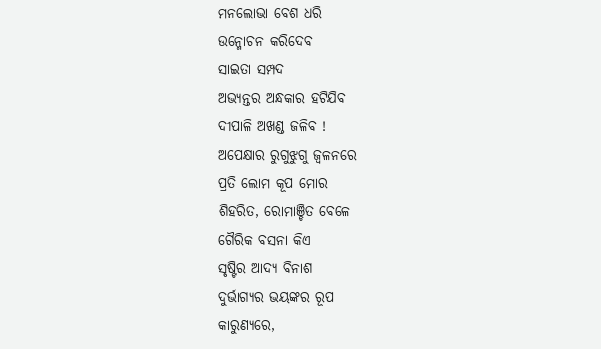ମନଲୋଭା ବେଶ ଧରି
ଉନ୍ମୋଚନ କରିଦେବ
ସାଇତା ସମ୍ପଦ
ଅଭ୍ୟନ୍ତର ଅନ୍ଧକାର ହଟିଯିବ
ଦୀପାଳି ଅଖଣ୍ଡ ଜଳିବ !
ଅପେକ୍ଷାର ରୁଗୁଝୁଗୁ ଜ୍ୱଳନରେ
ପ୍ରତି ଲୋମ କୂପ ମୋର
ଶିହରିତ, ରୋମାଞ୍ଚିତ ବେଳେ
ଗୈରିକ ବସନା କିଏ
ସୃଷ୍ଟିର ଆଦ୍ୟ ବିନାଶ
ଦୁର୍ଭାଗ୍ୟର ଭୟଙ୍କର ରୂପ
କାରୁଣ୍ୟରେ,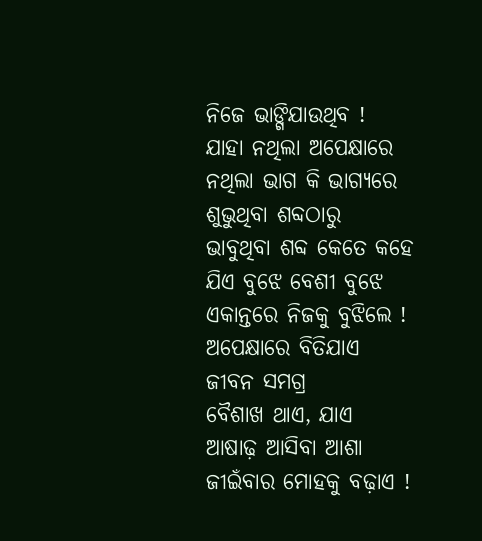ନିଜେ ଭାଙ୍ଗିଯାଉଥିବ !
ଯାହା ନଥିଲା ଅପେକ୍ଷାରେ
ନଥିଲା ଭାଗ କି ଭାଗ୍ୟରେ
ଶୁଭୁଥିବା ଶବ୍ଦଠାରୁ
ଭାବୁଥିବା ଶବ୍ଦ କେତେ କହେ
ଯିଏ ବୁଝେ ବେଶୀ ବୁଝେ
ଏକାନ୍ତରେ ନିଜକୁ ବୁଝିଲେ !
ଅପେକ୍ଷାରେ ବିତିଯାଏ
ଜୀବନ ସମଗ୍ର
ବୈଶାଖ ଥାଏ, ଯାଏ
ଆଷାଢ଼ ଆସିବା ଆଶା
ଜୀଇଁବାର ମୋହକୁ ବଢ଼ାଏ !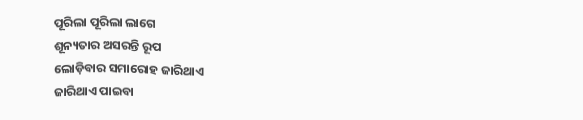ପୂରିଲା ପୂରିଲା ଲାଗେ
ଶୂନ୍ୟତାର ଅସରନ୍ତି ରୂପ
ଲୋଡ଼ିବାର ସମାରୋହ ଜାରିଥାଏ
ଜାରିଥାଏ ପାଇବା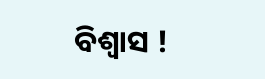ବିଶ୍ୱାସ !